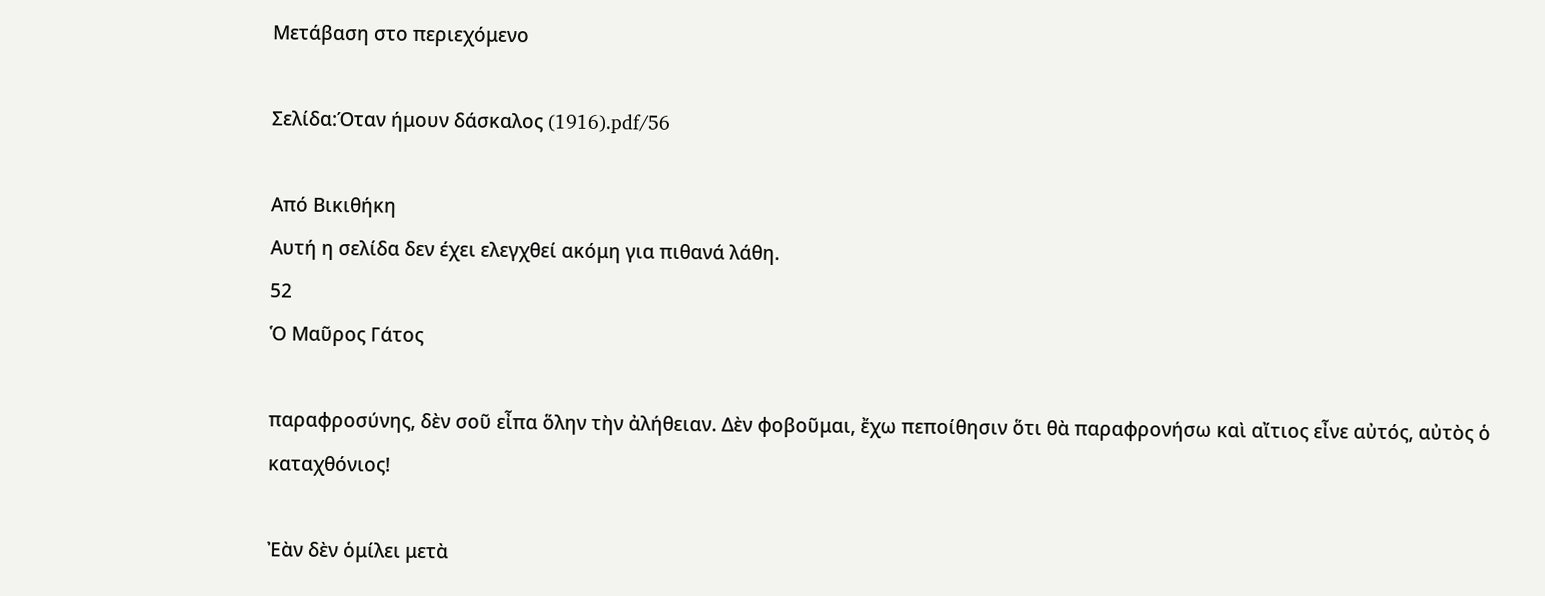Μετάβαση στο περιεχόμενο

Σελίδα:Όταν ήμουν δάσκαλος (1916).pdf/56

Από Βικιθήκη
Αυτή η σελίδα δεν έχει ελεγχθεί ακόμη για πιθανά λάθη.
52
Ὁ Μαῦρος Γάτος

παραφροσύνης, δὲν σοῦ εἶπα ὅλην τὴν ἀλήθειαν. Δὲν φοβοῦμαι, ἔχω πεποίθησιν ὅτι θὰ παραφρονήσω καὶ αἴτιος εἶνε αὐτός, αὐτὸς ὁ καταχθόνιος!

Ἐὰν δὲν ὁμίλει μετὰ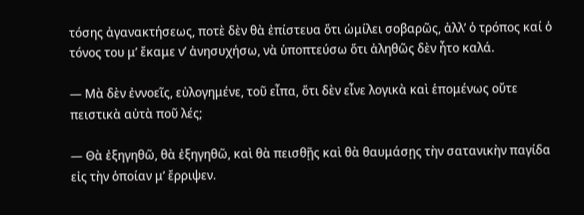τόσης ἀγανακτήσεως, ποτὲ δὲν θὰ ἐπίστευα ὅτι ὡμίλει σοβαρῶς, ἀλλ’ ὁ τρόπος καί ὁ τόνος του μ’ ἔκαμε ν’ ἀνησυχήσω, νὰ ὑποπτεύσω ὅτι ἀληθῶς δὲν ἦτο καλά.

— Μὰ δὲν ἐννοεῖς, εὐλογημένε, τοῦ εἶπα, ὅτι δὲν εἶνε λογικὰ καὶ ἑπομένως οὔτε πειστικὰ αὐτὰ ποῦ λές;

— Θὰ ἐξηγηθῶ, θὰ ἐξηγηθῶ, καὶ θὰ πεισθῇς καὶ θὰ θαυμάσῃς τὴν σατανικὴν παγίδα εἰς τὴν ὁποίαν μ’ ἔρριψεν.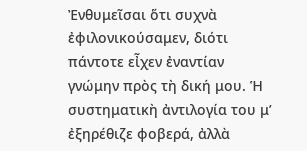Ἐνθυμεῖσαι ὅτι συχνὰ ἐφιλονικούσαμεν, διότι πάντοτε εἶχεν ἐναντίαν γνώμην πρὸς τὴ δική μου. Ἡ συστηματικὴ ἀντιλογία του μ’ ἐξηρέθιζε φοβερά, ἀλλὰ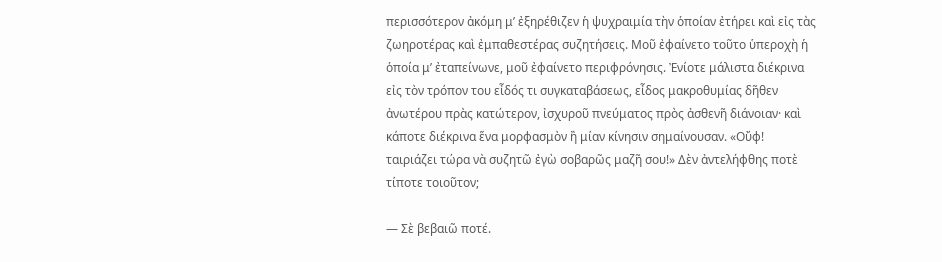περισσότερον ἀκόμη μ’ ἐξηρέθιζεν ἡ ψυχραιμία τὴν ὁποίαν ἐτήρει καὶ εἰς τὰς ζωηροτέρας καὶ ἐμπαθεστέρας συζητήσεις. Μοῦ ἐφαίνετο τοῦτο ὑπεροχὴ ἡ ὁποία μ’ ἐταπείνωνε, μοῦ ἐφαίνετο περιφρόνησις. Ἐνίοτε μάλιστα διέκρινα εἰς τὸν τρόπον του εἶδός τι συγκαταβάσεως, εἶδος μακροθυμίας δῆθεν ἀνωτέρου πρὰς κατώτερον, ἰσχυροῦ πνεύματος πρὸς ἀσθενῆ διάνοιαν· καὶ κάποτε διέκρινα ἕνα μορφασμὸν ἢ μίαν κίνησιν σημαίνουσαν. «Οὔφ! ταιριάζει τώρα νὰ συζητῶ ἐγὼ σοβαρῶς μαζῆ σου!» Δὲν ἀντελήφθης ποτὲ τίποτε τοιοῦτον;

— Σὲ βεβαιῶ ποτέ.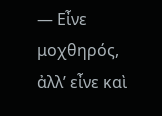— Εἶνε μοχθηρός, ἀλλ’ εἶνε καὶ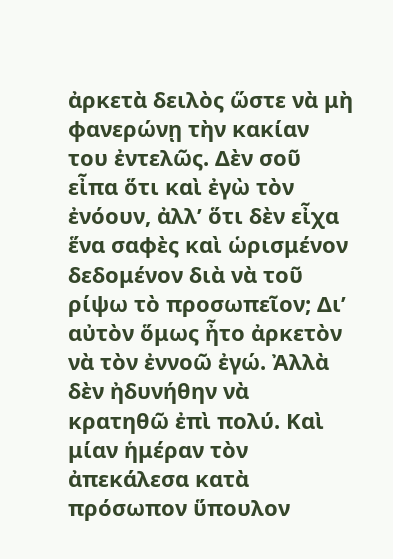ἀρκετὰ δειλὸς ὥστε νὰ μὴ φανερώνῃ τὴν κακίαν του ἐντελῶς. Δὲν σοῦ εἶπα ὅτι καὶ ἐγὼ τὸν ἐνόουν, ἀλλ’ ὅτι δὲν εἶχα ἕνα σαφὲς καὶ ὡρισμένον δεδομένον διὰ νὰ τοῦ ρίψω τὸ προσωπεῖον; Δι’ αὐτὸν ὅμως ἦτο ἀρκετὸν νὰ τὸν ἐννοῶ ἐγώ. Ἀλλὰ δὲν ἠδυνήθην νὰ κρατηθῶ ἐπὶ πολύ. Καὶ μίαν ἡμέραν τὸν ἀπεκάλεσα κατὰ πρόσωπον ὕπουλον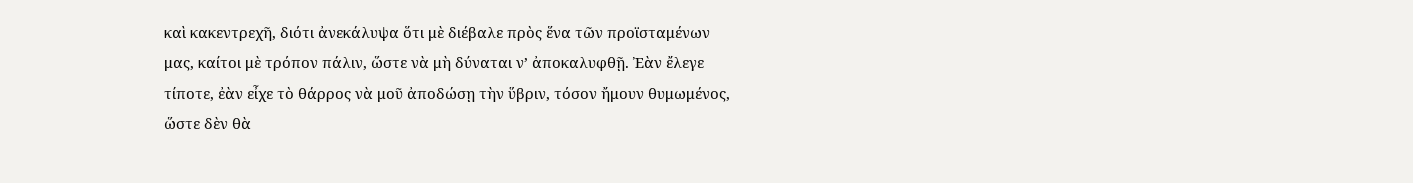καὶ κακεντρεχῆ, διότι ἀνεκάλυψα ὅτι μὲ διέβαλε πρὸς ἕνα τῶν προϊσταμένων μας, καίτοι μὲ τρόπον πάλιν, ὥστε νὰ μὴ δύναται ν’ ἀποκαλυφθῇ. Ἐὰν ἔλεγε τίποτε, ἐὰν εἶχε τὸ θάρρος νὰ μοῦ ἀποδώσῃ τὴν ὕβριν, τόσον ἤμουν θυμωμένος, ὥστε δὲν θὰ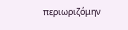περιωριζόμην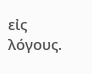εἰς λόγους.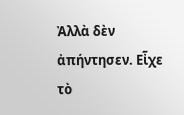Ἀλλὰ δὲν ἀπήντησεν. Εἶχε τὸ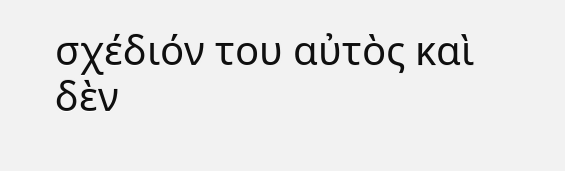σχέδιόν του αὐτὸς καὶ δὲν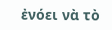ἐνόει νὰ τὸ